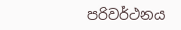පරිවර්ථනය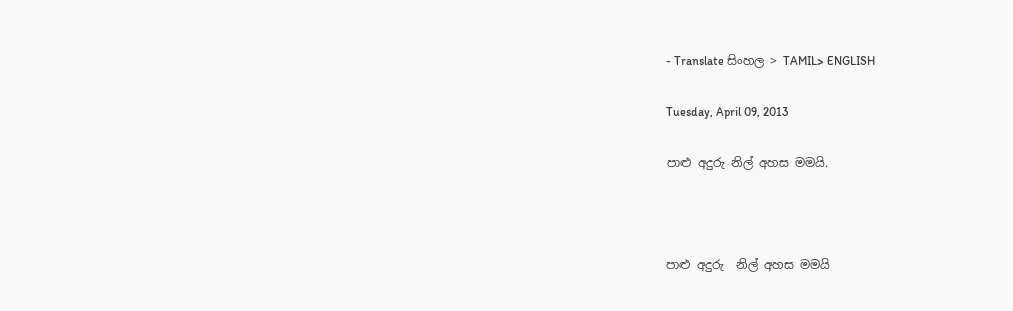- Translate සිංහල > TAMIL> ENGLISH

Tuesday, April 09, 2013

පාළු අදුරු නිල් අහස මමයි.



පාළු අදුරු  නිල් අහස මමයි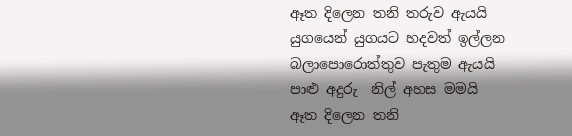ඈත දිලෙන තනි තරුව ඇයයි
යුගයෙන් යුගයට හදවත් ඉල්ලන
බලාපොරොත්තුව පැතුම ඇයයි
පාළු අදුරු  නිල් අහස මමයි
ඈත දිලෙන තනි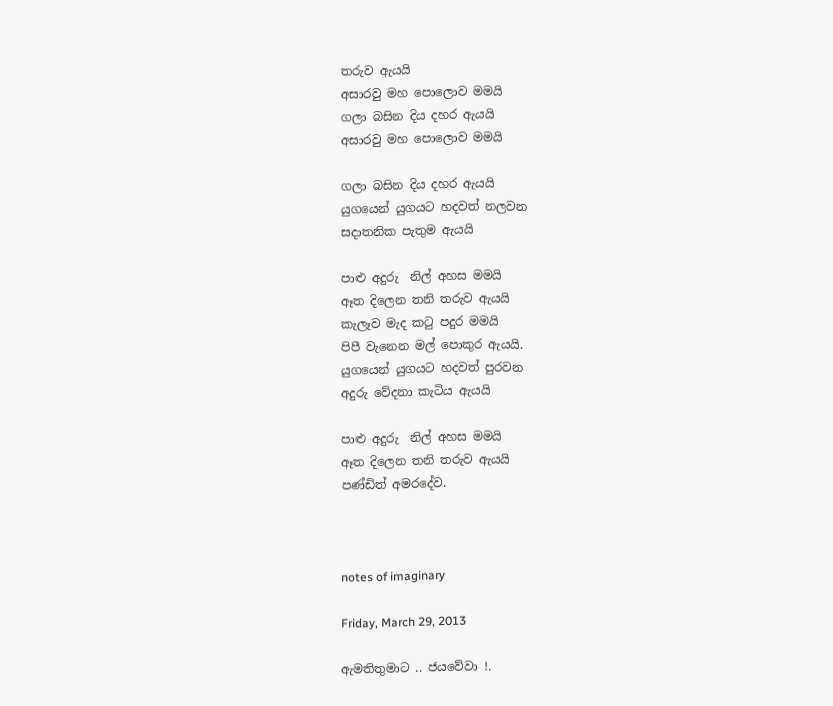තරුව ඇයයි
අසාරවු මහ පොලොව මමයි
ගලා බසින දිය දහර ඇයයි
අසාරවු මහ පොලොව මමයි

ගලා බසින දිය දහර ඇයයි
යුගයෙන් යුගයට හදවත් නලවන
සදාතනික පැතුම ඇයයි

පාළු අදුරු  නිල් අහස මමයි
ඈත දිලෙන තනි තරුව ඇයයි
කැලෑව මැද කටු පදුර මමයි
පිපී වැනෙන මල් පොකුර ඇයයි.
යුගයෙන් යුගයට හදවත් පුරවන
අදුරු වේදනා කැටිය ඇයයි

පාළු අදුරු  නිල් අහස මමයි
ඈත දිලෙන තනි තරුව ඇයයි
පණ්ඩිත් අමරදේව.



notes of imaginary

Friday, March 29, 2013

ඇමතිතුමාට .. ජයවේවා !.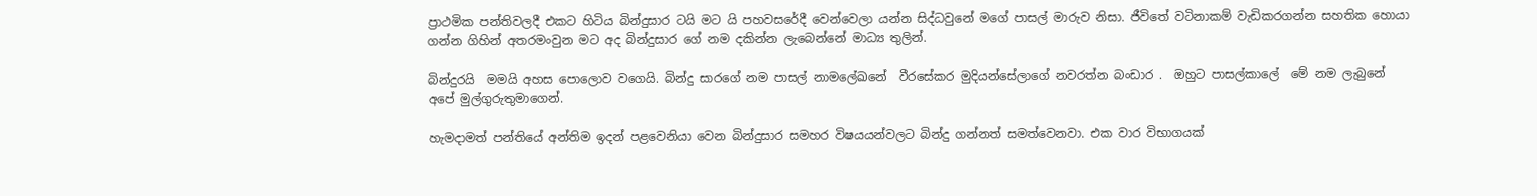ප්‍රාථමික පන්තිවලදී එකට හිටිය බින්දුසාර ටයි මට යි පහවසරේදී වෙන්වෙලා යන්න සිද්ධවුනේ මගේ පාසල් මාරුව නිසා. ජීවිතේ වටිනාකම් වැඩිකරගන්න සහතික හොයා ගන්න ගිහින් අතරමංවුන මට අද බින්දුසාර ගේ නම දකින්න ලැබෙන්නේ මාධ්‍ය තුලින්.

බින්දුරයි  මමයි අහස පොලොව වගෙයි. බින්දු සාරගේ නම පාසල් නාමලේඛනේ  වීරසේකර මුදියන්සේලාගේ නවරත්න බංඩාර .  ඔහුට පාසල්කාලේ  මේ නම ලැබුනේ අපේ මුල්ගුරුතුමාගෙන්.

හැමදාමත් පන්තියේ අන්තිම ඉදන් පළවෙනියා වෙන බින්දුසාර සමහර විෂයයන්වලට බින්දු ගන්නත් සමත්වෙනවා. එක වාර විභාගයක්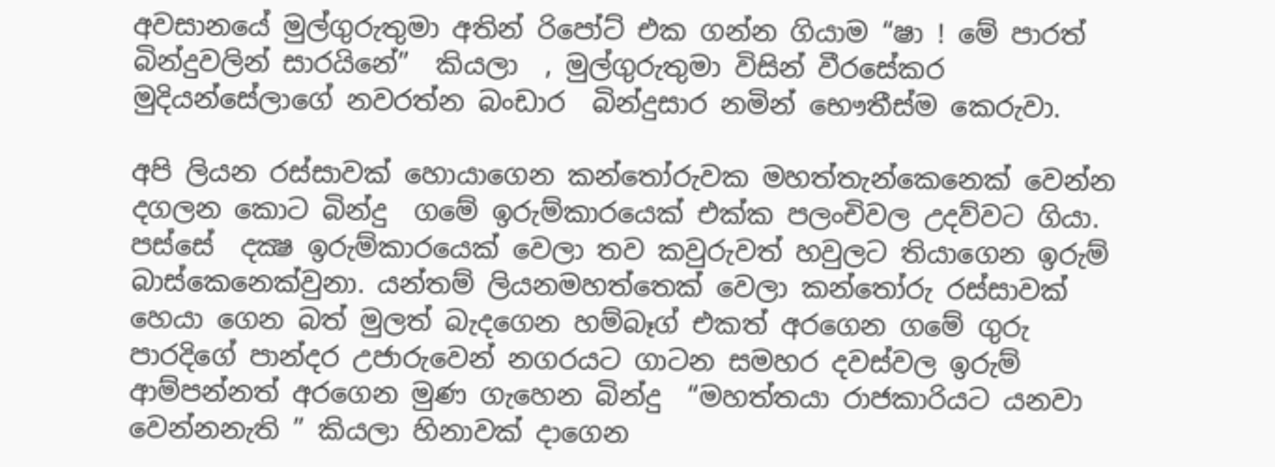අවසානයේ මුල්ගුරුතුමා අතින් රිපෝට් එක ගන්න ගියාම “ෂා ! මේ පාරත්  බින්දුවලින් සාරයිනේ”  කියලා  , මුල්ගුරුතුමා විසින් වීරසේකර මුදියන්සේලාගේ නවරත්න බංඩාර  බින්දුසාර නමින් භෞතීස්ම කෙරුවා.

අපි ලියන රස්සාවක් හොයාගෙන කන්තෝරුවක මහත්තැන්කෙනෙක් වෙන්න දගලන කොට බින්දු  ගමේ ඉරුම්කාරයෙක් එක්ක පලංචිවල උදව්වට ගියා.  පස්සේ  දක්‍ෂ ඉරුම්කාරයෙක් වෙලා තව කවුරුවත් හවුලට තියාගෙන ඉරුම් බාස්කෙනෙක්වුනා. යන්තම් ලියනමහත්තෙක් වෙලා කන්තෝරු රස්සාවක් හෙයා ගෙන බත් මුලත් බැදගෙන හම්බෑග් එකත් අරගෙන ගමේ ගුරු පාරදිගේ පාන්දර උජාරුවෙන් නගරයට ගාටන සමහර දවස්වල ඉරුම් ආම්පන්නත් අරගෙන මුණ ගැහෙන බින්දු  “මහත්තයා රාජකාරියට යනවා වෙන්නනැති ” කියලා හිනාවක් දාගෙන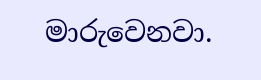මාරුවෙනවා.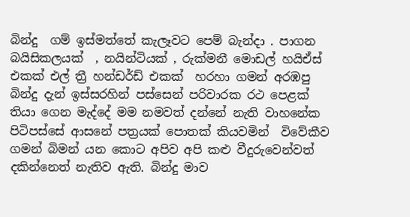බින්දු  ගම් ඉස්මත්තේ කැලෑවට පෙම් බැන්දා . පා‍ගන බයිසිකලයක්  , නයින්ටියක් , රුක්මනී මොඩල් හයිඒස් එකක් එල් ත්‍රී හන්ඩර්ඩ් එකක්  හරහා ගමන් අරඹපු බින්දු දැන් ඉස්සරහින් පස්සෙන් පරිවාරක රථ පෙළක් තියා ගෙන මැද්දේ මම නමවත් දන්නේ නැති වාහනේක පිටිපස්සේ ආසනේ පත්‍රයක් පොතක් කියවමින්  විවේකීව ගමන් බිමන් යන කොට අපිව අපි කළු වීදුරුවෙන්වත් දකින්නෙත් නැතිව ඇති. බින්දු මාව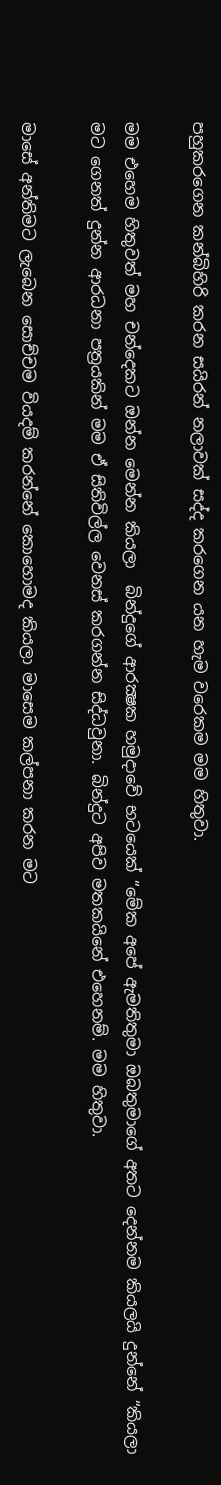පහුකරගෙන කන්බිහිරි කරන සයිරන් නලාවක් සද්ද කරගෙන යන හැම වරෙකම මම හිතුවා.

මම එහෙම හිතුවත් මහ චන්දෙකට ඔන්න මෙන්න කියලා  බින්දුගේ ආරක්‍ෂක හමුදාවේ භටයෙක් “මේක අපේ ඇමතිතුමා ඔබතුමාගේ අතට දෙන්නම කියලයි දුන්නේ “කියලා  මට ගෙනත් දුන්න ආරධනා පත්‍රයකින් මම ඒ සිතිවිල්ල වෙනස් කරගන්න සිද්ධවුනා. බින්දුට අපිව මතකයිනේ එහෙනම්. මම හිතුවා.

මාසේ අන්තිමට ලැබෙන සොච්චම වියදම් කරන්නේ කොහොමද කියලා මාසෙම කල්පනා කරන මට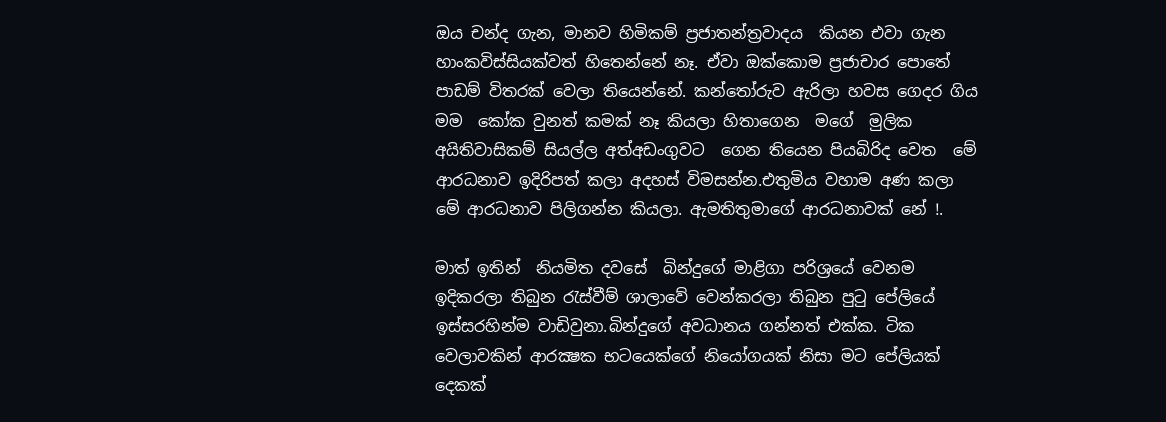ඔය චන්ද ගැන, මානව හිමිකම් ප්‍රජාතන්ත්‍රවාදය  කියන එවා ගැන හාංකවිස්සියක්වත් හිතෙන්නේ නෑ. ඒවා ඔක්කොම ප්‍රජාචාර පොතේ පාඩම් විතරක් වෙලා තියෙන්නේ. කන්තෝරුව ඇරිලා හවස ගෙදර ගිය  මම  කෝක වුනත් කමක් නෑ කියලා හිතාගෙන  මගේ  මුලික අයිතිවාසිකම් සියල්ල අත්අඩංගුවට  ගෙන තියෙන පියබිරිද වෙත  මේ ආරධනාව ඉදිරිපත් කලා අදහස් විමසන්න.එතුමිය වහාම අණ කලා මේ ආරධනාව පිලිගන්න කියලා. ඇමතිතුමාගේ ආරධනාවක් නේ !.

මාත් ඉතින්  නියමිත දවසේ  බින්දුගේ මාළිගා පරිශ්‍රයේ වෙනම ඉදිකරලා තිබුන රැස්වීම් ශාලාවේ වෙන්කරලා තිබුන පුටු පේලියේ ඉස්සරහින්ම වාඩිවුනා.බින්දුගේ අවධානය ගන්නත් එක්ක. ටික වෙලාවකින් ආරක්‍ෂක භටයෙක්ගේ නියෝගයක් නිසා මට පේලියක් දෙකක්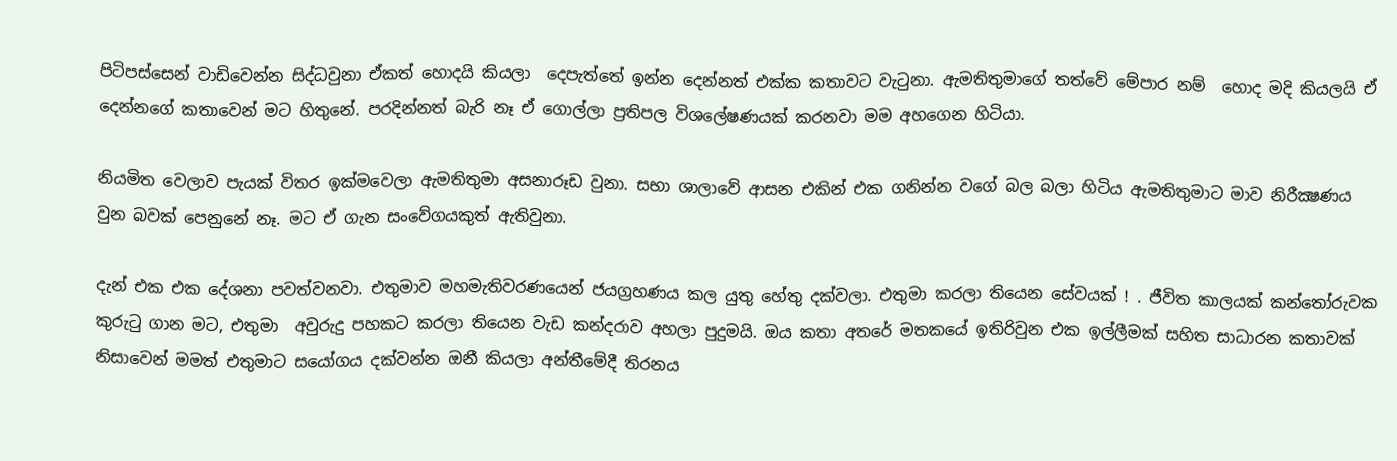පිටිපස්සෙන් වාඩිවෙන්න සිද්ධවුනා ඒකත් හොදයි කියලා  දෙපැත්තේ ඉන්න දෙන්නත් එක්ක කතාවට වැටුනා. ඇමතිතුමාගේ තත්වේ මේපාර නම්  හොද මදි කියලයි ඒ දෙන්නගේ කතාවෙන් මට හිතුනේ. පරදින්නත් බැරි නෑ ඒ ගොල්ලා ප්‍රතිපල විශලේෂණයක් කරනවා මම අහගෙන හිටියා.

නියමිත වෙලාව පැයක් විතර‍ ඉක්මවෙලා ඇමතිතුමා අසනාරූඩ වුනා. සභා ශාලාවේ ආසන එකින් එක ගනින්න වගේ බල බලා හිටිය ඇමතිතුමාට මාව නිරීක්‍ෂණය වුන බවක් පෙනුනේ නෑ. මට ඒ ගැන සංවේගයකුත් ඇතිවුනා.

දැන් එක එක දේශනා පවත්වනවා. එතුමාව මහමැතිවරණයෙන් ජයග්‍රහණය කල යුතු හේතු දක්වලා. එතුමා කරලා තියෙන සේවයක් ! . ජීවිත කාලයක් කන්තෝරුවක කුරුටු ගාන මට, එතුමා  අවුරුදු පහකට කරලා තියෙන වැඩ කන්දරාව අහලා පුදුමයි. ඔය කතා අතරේ මතකයේ ඉතිරිවුන එක ඉල්ලීමක් සහිත සාධාරන කතාවක් නිසාවෙන් මමත් එතුමාට සයෝගය දක්වන්න ඔනී කියලා අන්තීමේදී තිරනය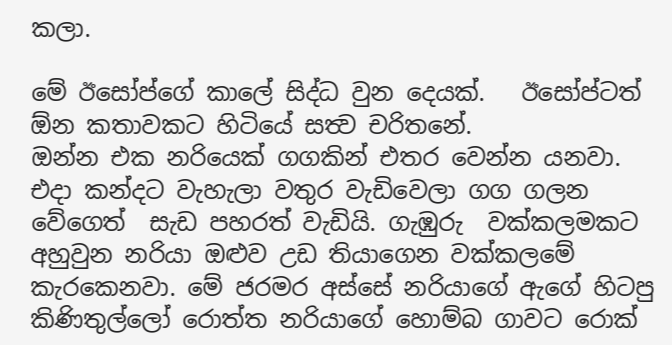කලා.

මේ ඊසෝප්ගේ කාලේ සිද්ධ වුන දෙයක්.   ඊසෝප්ටත් ඕන කතාවකට හිටියේ සත්‍ව චරිතනේ.
ඔන්න එක නරියෙක් ගගකින් එතර වෙන්න යනවා. එදා කන්දට වැහැලා වතුර වැඩිවෙලා ගග ගලන වේගෙත්  සැඩ පහරත් වැඩියි. ගැඹුරු  වක්කලමකට අහුවුන නරියා ඔළුව උඩ තියාගෙන වක්කලමේ කැරකෙනවා. මේ ජරමර අස්සේ නරියාගේ ඇගේ හිටපු කිණිතුල්ලෝ රොත්ත නරියාගේ හොම්බ ගාවට රොක්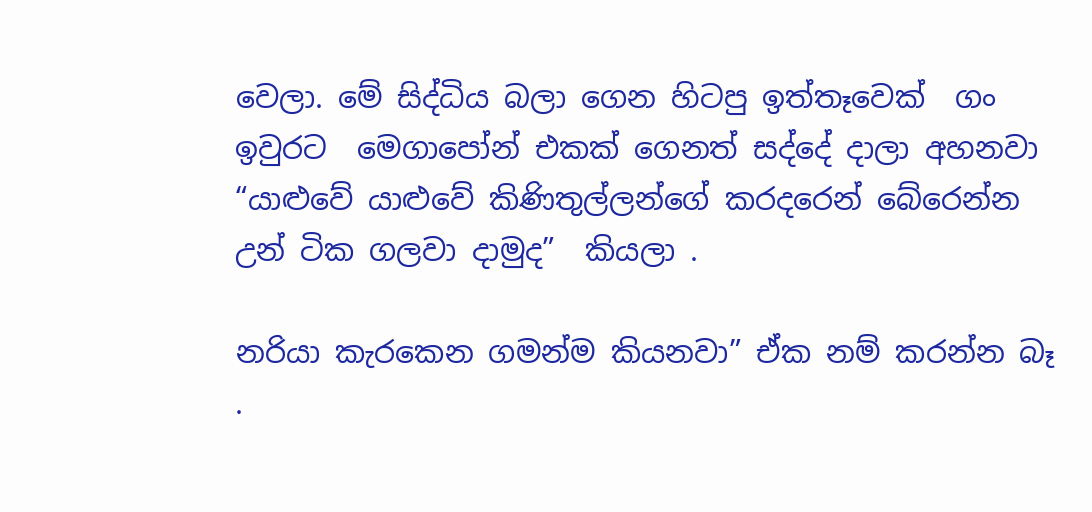වෙලා. මේ සිද්ධිය බලා ගෙන හිටපු ඉත්තෑවෙක්  ගං ඉවුරට  මෙගාපෝන් එකක් ගෙනත් සද්දේ දාලා අහනවා “යාළුවේ යාළුවේ කිණිතුල්ලන්ගේ කරදරෙන් බේරෙන්න උන් ටික ගලවා දාමුද”  කියලා .

නරියා කැරකෙන ගමන්ම කියනවා” ඒක නම් කරන්න බෑ .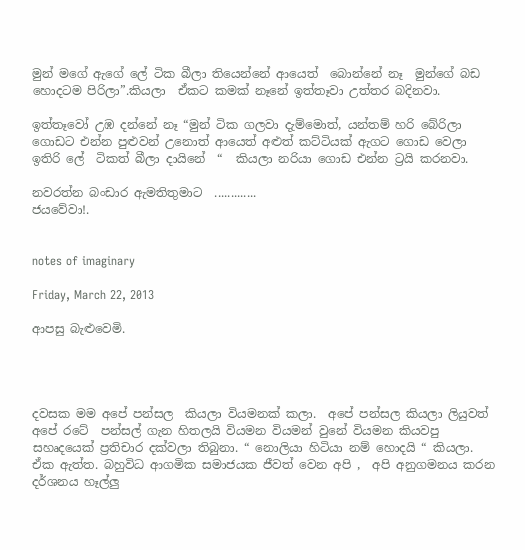මුන් මගේ ඇගේ ලේ ටික බීලා තියෙන්නේ ආයෙත් ‍ බොන්නේ නෑ  මුන්ගේ බඩ හොදටම පිරිලා”.කියලා  ඒකට කමක් නෑනේ ඉත්තෑවා උත්තර බදිනවා.

ඉත්තෑවෝ උඹ දන්නේ නෑ “මුන් ටික ගලවා දැම්මොත්, යන්තම් හරි බේරිලා ගොඩට එන්න පුළුවන් උනොත් ආයෙත් අළුත් කට්ටියක් ඇගට ගොඩ වෙලා ඉතිරි ලේ  ටිකත් බීලා දායිනේ  “  කියලා නරියා ගොඩ එන්න ට්‍රයි කරනවා.

නවරත්න බංඩාර ඇමතිතුමාට  .............
ජයවේවා!.


notes of imaginary

Friday, March 22, 2013

ආපසු බැළුවෙමි.




දවසක මම අපේ පන්සල  කියලා වියමනක් කලා.  අපේ පන්සල කියලා ලියුවත් අපේ රටේ  පන්සල් ගැන හිතලයි වියමන වියමන් වුනේ වියමන කියවපු සහෘදයෙක් ප්‍රතිචාර දක්වලා තිබුනා. “ නොලියා හිටියා නම් හොදයි “ කියලා. ඒක ඇත්ත. බහුවිධ ආගමික සමාජයක ජීවත් වෙන අපි ,  අපි අනුගමනය කරන දර්ශනය හෑල්ලු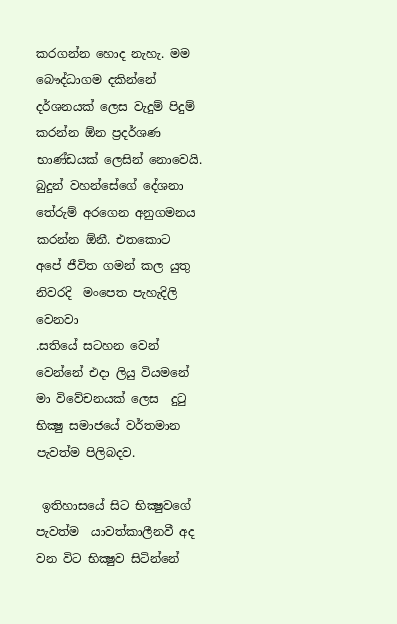කරගන්න හොද නැහැ. මම බෞද්ධාගම දකින්නේ දර්ශනයක් ලෙස වැදුම් පිදුම් කරන්න ඕන ප්‍රදර්ශණ භාණ්ඩයක් ලෙසින් නොවෙයි. බුදුන් වහන්සේගේ දේශනා   තේරුම් අරගෙන අනුගමනය කරන්න ඕනී. එතකොට අපේ ජීවිත ගමන් කල යුතු නිවරදි  මංපෙත පැහැදිලි වෙනවා
.සතියේ සටහන වෙන් වෙන්නේ එදා ලියු වියමනේ මා විවේචනයක් ලෙස  දුටු  භික්‍ෂු සමාජයේ වර්තමාන පැවත්ම පිලිබදව.

 ඉතිහාසයේ සිට භික්‍ෂුවගේ පැවත්ම  යාවත්කාලීනවී අද වන විට භික්‍ෂුව සිටින්නේ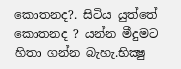කොතනද?. සිටිය යුත්තේ කොතනද ? යන්න මීදුමට හිතා ගන්න බැහැ.භික්‍ෂු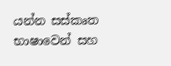යන්න සස්කෘත භාෂාවෙන් සහ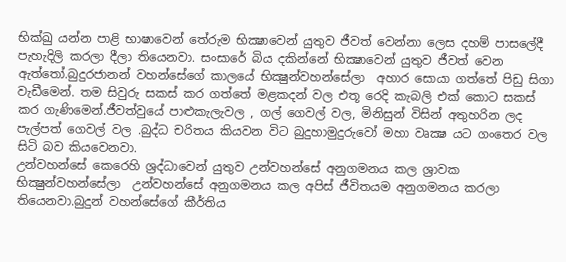භික්ඛු යන්න පාළි භාෂාවෙන් තේරුම භික්‍ෂාවෙන් යුතුව ජීවත් වෙන්නා ලෙස දහම් පාසලේදී පැහැදිලි කරලා දීලා තියෙනවා. සංසාරේ බිය දකින්නේ භික්‍ෂාවෙන් යුතුව ජීවත් වෙන ඇත්තෝ.බුදුරජානන් වහන්සේගේ කාලයේ භික්‍ෂුන්වහන්සේලා  අහාර සොයා ගත්තේ පිඩු සිගා වැඩීමෙන්. තම සිවුරු සකස් කර ගත්තේ මළකදන් වල එතූ රෙදි කැබලි එක් කොට සකස් කර ගැණිමෙන්.ජීවත්වුයේ පාළුකැලැවල , ගල් ගෙවල් වල, මිනිසුන් විසින් අතුහරින ලද පැල්පත් ගෙවල් වල .බුද්ධ චරිතය කියවන විට බුදුහාමුදුරුවෝ මහා වෘක්‍ෂ යට ගංතෙර වල සිටි බව කියවෙනවා.
උන්වහන්සේ කෙරෙහි ශ්‍රද්ධාවෙන් යුතුව උන්වහන්සේ අනුගමනය කල ශ්‍රාවක භික්‍ෂුන්වහන්සේලා  උන්වහන්සේ අනුගමනය කල අපිස් ජීවිතයම අනුගමනය කරලා තියෙනවා.බුදුන් වහන්සේගේ කීර්තිය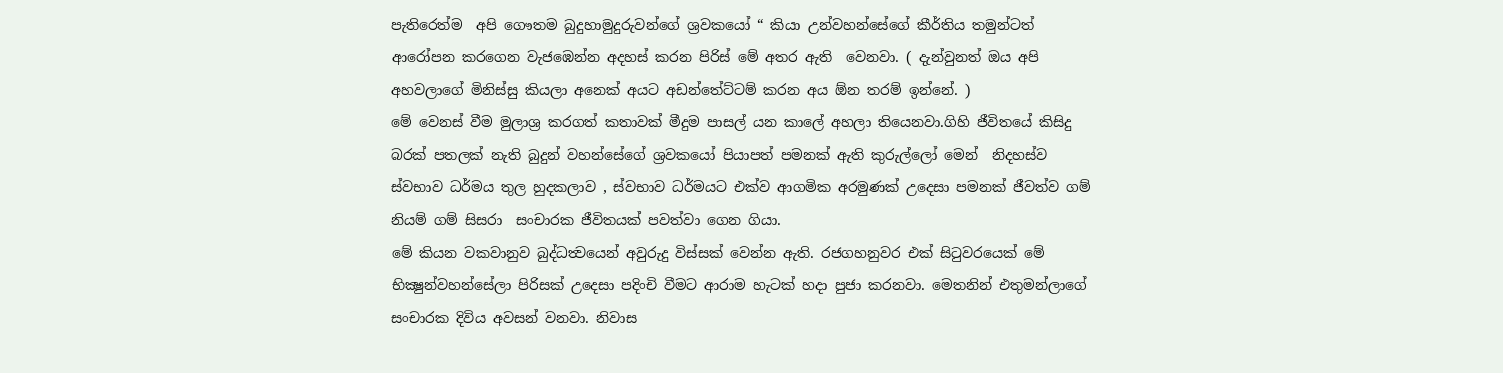පැතිරෙත්ම  අපි ගෞතම බුදුහාමුදුරුවන්ගේ ශ්‍රවකයෝ “ කියා උන්වහන්සේගේ කීර්තිය තමුන්ටත් ආරෝපන කරගෙන වැජඹෙන්න අදහස් කරන පිරිස් මේ අතර ඇති  වෙනවා. ( දැන්වුනත් ඔය අපි අහවලාගේ මිනිස්සු කියලා අනෙක් අයට අඩන්තේට්ටම් කරන අය ඕන තරම් ඉන්නේ. )
මේ වෙනස් වීම මුලාශ්‍ර කරගත් කතාවක් මීදුම පාසල් යන කාලේ අහලා තියෙනවා.ගිහි ජීවිතයේ කිසිදු බරක් පතලක් නැති බුදුන් වහන්සේගේ ශ්‍රවකයෝ පියාපත් පමනක් ඇති කුරුල්ලෝ මෙන්  නිදහස්ව ස්වභාව ධර්මය තුල හුදකලාව , ස්වභාව ධර්මයට එක්ව ආගමික අරමුණක් උදෙසා පමනක් ජීවත්ව ගම් නියම් ගම් සිසරා  සංචාරක ජීවිතයක් පවත්වා ගෙන ගියා.
මේ කියන වකවානුව බුද්ධත්‍වයෙන් අවුරුදු විස්සක් වෙන්න ඇති. රජගහනුවර එක් සිටුවරයෙක් මේ භික්‍ෂුන්වහන්සේලා පිරිසක් උදෙසා පදිංචි වීමට ආරාම හැටක් හදා පුජා කරනවා. මෙතනින් එතුමන්ලාගේ  සංචාරක දිවිය අවසන් වනවා. නිවාස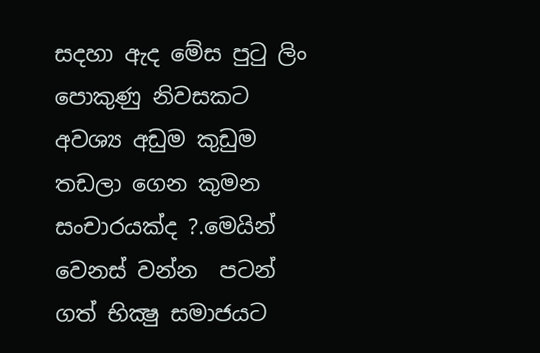සදහා ඇද මේස පුටු ලිං පොකුණු නිවසකට අවශ්‍ය අඩුම කුඩුම තඩලා ගෙන කුමන සංචාරයක්ද ?.මෙයින් වෙනස් වන්න  පටන් ගත් භික්‍ෂු සමාජයට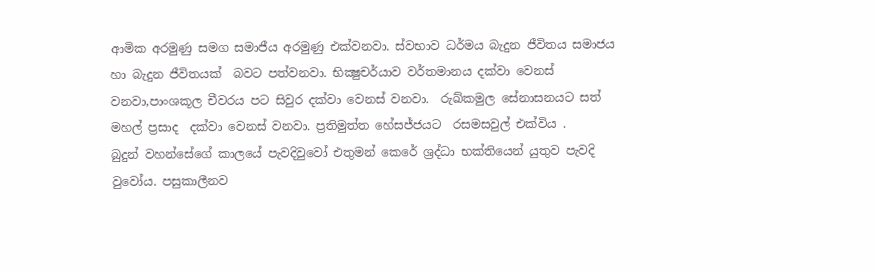ආමික අරමුණු සමග සමාජීය අරමුණු එක්වනවා. ස්වභාව ධර්මය බැදුන ජීවිතය සමාජය හා බැදුන ජීවිතයක්  බවට පත්වනවා. භික්‍ෂුචර්යාව වර්තමානය දක්වා වෙනස් වනවා,පාංශකූල චීවරය පට සිවුර දක්වා වෙනස් වනවා.  රුඛ්කමුල සේනාසනයට සත් මහල් ප්‍රසාද  දක්වා වෙනස් වනවා. ප්‍රතිමුත්ත හේසජ්ජයට  රසමසවුල් එක්විය .
බුදුන් වහන්සේගේ කාලයේ පැවදිවුවෝ එතුමන් කෙරේ ශ්‍රද්ධා භක්තියෙන් යුතුව පැවදි වුවෝය. පසුකාලීනව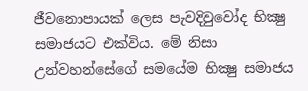ජීවනොපායක් ලෙස පැවදිවුවෝද භික්‍ෂු සමාජයට එක්විය. මේ නිසා උන්වහන්සේගේ සමයේම භික්‍ෂු සමාජය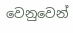වෙනුවෙන්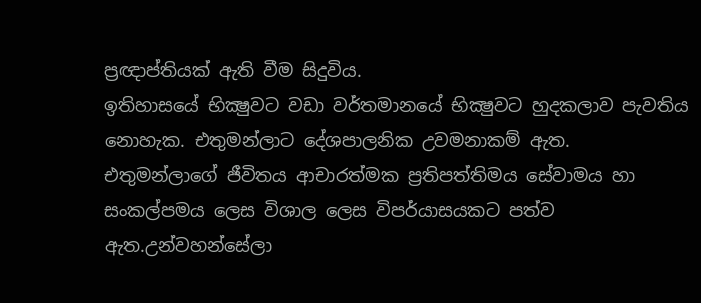ප්‍රඥාප්තියක් ඇති වීම සිදුවිය.
ඉතිහාසයේ භික්‍ෂුවට වඩා වර්තමානයේ භික්‍ෂුවට හුදකලාව පැවතිය නොහැක. එතුමන්ලාට දේශපාලනික උවමනාකම් ඇත. එතුමන්ලාගේ ජීවිතය ආචාරත්මක ප්‍රතිපත්තිමය සේවාමය හා සංකල්පමය ලෙස විශාල ලෙස විපර්යාසයකට පත්ව ඇත.උන්වහන්සේලා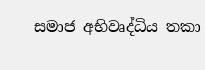සමාජ අභිවෘද්ධිය තකා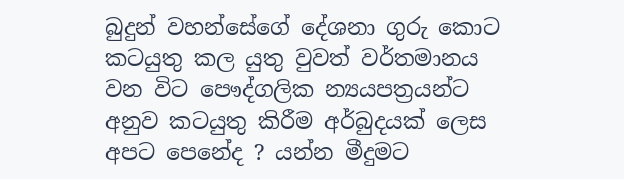බුදුන් වහන්සේගේ දේශනා ගුරු කොට කටයුතු කල යුතු වුවත් වර්තමානය වන විට පෞද්ගලික න්‍යයපත්‍රයන්ට  අනුව කටයුතු කිරීම අර්බුදයක් ලෙස අපට පෙනේද ? යන්න මීදුමට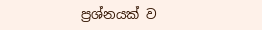ප්‍රශ්නයක් ව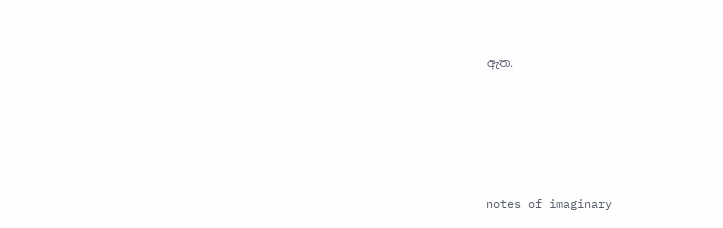ඇත.





notes of imaginary